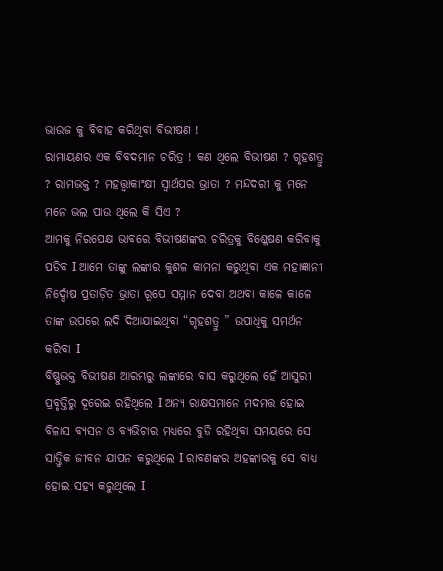ଭାଉଜ କୁ ବିବାହ କରିଥିବା ବିଭୀଷଣ !
ରାମାୟଣର ଏକ ବିବଦମାନ ଚରିତ୍ର ! କଣ ଥିଲେ ବିଭୀଷଣ ? ଗୃହଶତ୍ରୁ ? ରାମଭକ୍ତ ? ମହତ୍ତ୍ୱାକାଂକ୍ଷୀ ସ୍ୱାର୍ଥପର ଭ୍ରାତା ? ମନ୍ଦଦରୀ କୁ ମନେ ମନେ ଭଲ ପାଉ ଥିଲେ କି ସିଏ ?
ଆମକୁ ନିରପେକ୍ଷ ଭାବରେ ବିଭୀଷଣଙ୍କର ଚରିତ୍ରକୁ ବିଶ୍ଳେଷଣ କରିବାକୁ ପଡିବ Ι ଆମେ ତାଙ୍କୁ ଲଙ୍କାର କୁଶଳ କାମନା କରୁଥିବା ଏକ ମହାଜ୍ଞାନୀ ନିର୍ଦ୍ଦୋଷ ପ୍ରତାଡ଼ିତ ଭ୍ରାତା ରୂପେ ସମ୍ମାନ ଦେବା ଅଥବା କାଳେ କାଳେ ତାଙ୍କ ଉପରେ ଲଦି ଦିଆଯାଇଥିବା “ଗୃହଶତ୍ରୁ ” ଉପାଧିକୁ ସମର୍ଥନ କରିବା Ι
ବିଷ୍ଣୁଭକ୍ତ ବିଭୀଷଣ ଆରମ୍ଭରୁ ଲଙ୍କାରେ ବାସ କରୁଥିଲେ ହେଁ ଆସୁରୀ ପ୍ରବୃତ୍ତିରୁ ଦୂରେଇ ରହିଥିଲେ Ι ଅନ୍ୟ ରାକ୍ଷସମାନେ ମଦମତ୍ତ ହୋଇ ବିଳାସ ବ୍ୟସନ ଓ ବ୍ୟଭିଚାର ମଧ୍ୟରେ ବୁଡି ରହିଥିବା ସମୟରେ ସେ ସାତ୍ତ୍ଵିକ ଜୀବନ ଯାପନ କରୁଥିଲେ Ι ରାବଣଙ୍କର ଅହଙ୍କାରକୁ ସେ ବାଧ୍ୟ ହୋଇ ସହ୍ୟ କରୁଥିଲେ Ι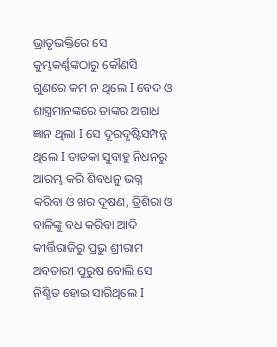ଭ୍ରାତୃଭକ୍ତିରେ ସେ କୁମ୍ଭକର୍ଣ୍ଣଙ୍କଠାରୁ କୌଣସି ଗୁଣରେ କମ ନ ଥିଲେ Ι ବେଦ ଓ ଶାସ୍ତ୍ରମାନଙ୍କରେ ତାଙ୍କର ଅଗାଧ ଜ୍ଞାନ ଥିଲା Ι ସେ ଦୂରଦୃଷ୍ଟିସମ୍ପନ୍ନ ଥିଲେ Ι ତାଡକା ସୁବାହୁ ନିଧନରୁ ଆରମ୍ଭ କରି ଶିବଧନୁ ଭଗ୍ନ କରିବା ଓ ଖର ଦୂଷଣ, ତ୍ରିଶିରା ଓ ବାଳିଙ୍କୁ ବଧ କରିବା ଆଦି କୀର୍ତ୍ତିରାଜିରୁ ପ୍ରଭୁ ଶ୍ରୀରାମ ଅବତାରୀ ପୁରୁଷ ବୋଲି ସେ ନିଶ୍ଚିତ ହୋଇ ସାରିଥିଲେ Ι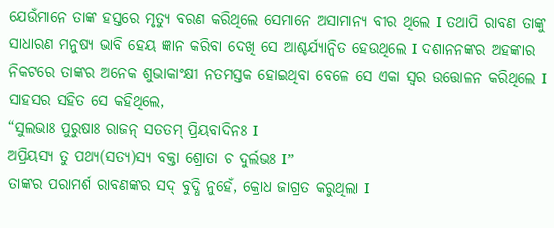ଯେଉଁମାନେ ତାଙ୍କ ହସ୍ତରେ ମୃତ୍ୟୁ ବରଣ କରିଥିଲେ ସେମାନେ ଅସାମାନ୍ୟ ବୀର ଥିଲେ Ι ତଥାପି ରାବଣ ତାଙ୍କୁ ସାଧାରଣ ମନୁଷ୍ୟ ଭାବି ହେୟ ଜ୍ଞାନ କରିବା ଦେଖି ସେ ଆଶ୍ଚର୍ଯ୍ୟାନ୍ୱିତ ହେଉଥିଲେ Ι ଦଶାନନଙ୍କର ଅହଙ୍କାର ନିକଟରେ ତାଙ୍କର ଅନେକ ଶୁଭାକାଂକ୍ଷୀ ନତମସ୍ତକ ହୋଇଥିବା ବେଳେ ସେ ଏକା ସ୍ୱର ଉତ୍ତୋଳନ କରିଥିଲେ Ι
ସାହସର ସହିତ ସେ କହିଥିଲେ,
“ସୁଲଭାଃ ପୁରୁଷାଃ ରାଜନ୍ ସତତମ୍ ପ୍ରିୟବାଦିନଃ Ι
ଅପ୍ରିୟସ୍ୟ ତୁ ପଥ୍ୟ(ସତ୍ୟ)ସ୍ୟ ବକ୍ତା ଶ୍ରୋତା ଚ ଦୁର୍ଲଭଃ Ι”
ତାଙ୍କର ପରାମର୍ଶ ରାବଣଙ୍କର ସଦ୍ ବୁଦ୍ଧି ନୁହେଁ, କ୍ରୋଧ ଜାଗ୍ରତ କରୁଥିଲା Ι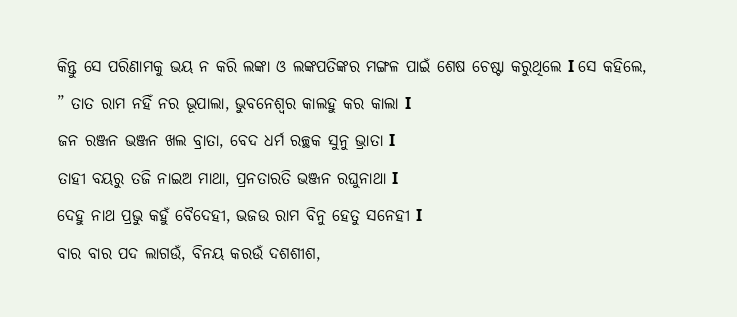କିନ୍ତୁ ସେ ପରିଣାମକୁ ଭୟ ନ କରି ଲଙ୍କା ଓ ଲଙ୍କପତିଙ୍କର ମଙ୍ଗଳ ପାଇଁ ଶେଷ ଚେଷ୍ଟା କରୁଥିଲେ Ι ସେ କହିଲେ,
” ତାତ ରାମ ନହିଁ ନର ଭୂପାଲା, ଭୁବନେଶ୍ୱର କାଲହୁ କର କାଲା Ι
ଜନ ରଞ୍ଜନ ଭଞ୍ଜନ ଖଲ ବ୍ରାତା, ବେଦ ଧର୍ମ ରଚ୍ଛକ ସୁନୁ ଭ୍ରାତା Ι
ତାହୀ ବୟରୁ ତଜି ନାଇଅ ମାଥା, ପ୍ରନତାରତି ଭଞ୍ଜନ ରଘୁନାଥା Ι
ଦେହୁ ନାଥ ପ୍ରଭୁ କହୁଁ ବୈଦେହୀ, ଭଜଉ ରାମ ବିନୁ ହେତୁ ସନେହୀ Ι
ବାର ବାର ପଦ ଲାଗଉଁ, ବିନୟ କରଉଁ ଦଶଶୀଶ,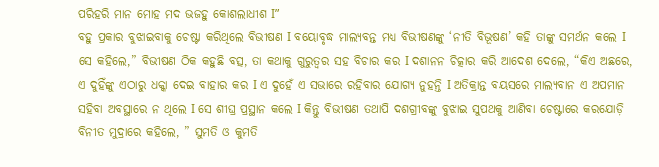ପରିହରି ମାନ ମୋହ ମଦ ଭଜହୁ କୋଶଲାଧୀଶ Ι”
ବହୁ ପ୍ରକାର ବୁଝାଇବାକୁ ଚେଷ୍ଟା କରିଥିଲେ ବିଭୀଷଣ Ι ବୟୋବୃଦ୍ଧ ମାଲ୍ୟବନ୍ତ ମଧ୍ୟ ବିଭୀଷଣଙ୍କୁ ‘ନୀତି ବିଭୂଷଣ’ କହି ତାଙ୍କୁ ସମର୍ଥନ କଲେ Ι ସେ କହିଲେ,” ବିଭୀଷଣ ଠିକ କହୁଛି ବତ୍ସ, ତା କଥାକୁ ଗୁରୁତ୍ୱର ସହ ବିଚାର କର Ι ଦଶାନନ ଚିତ୍କାର କରି ଆଦେଶ ଦେଲେ, “କିଏ ଅଛରେ, ଏ ଦୁହିଁଙ୍କୁ ଏଠାରୁ ଧକ୍କା ଦେଇ ବାହାର କର Ι ଏ ଦୁହେଁ ଏ ସଭାରେ ରହିବାର ଯୋଗ୍ୟ ନୁହନ୍ତି Ι ଅତିକ୍ରାନ୍ତ ବୟସରେ ମାଲ୍ୟବାନ ଏ ଅପମାନ ସହିବା ଅବସ୍ଥାରେ ନ ଥିଲେ Ι ସେ ଶୀଘ୍ର ପ୍ରସ୍ଥାନ କଲେ Ι କିନ୍ତୁ ବିଭୀଷଣ ତଥାପି ଦଶଗ୍ରୀବଙ୍କୁ ବୁଝାଇ ସୁପଥକୁ ଆଣିବା ଚେଷ୍ଟାରେ କରଯୋଡ଼ି ବିନୀତ ମୁଦ୍ରାରେ କହିଲେ, ” ସୁମତି ଓ କୁମତି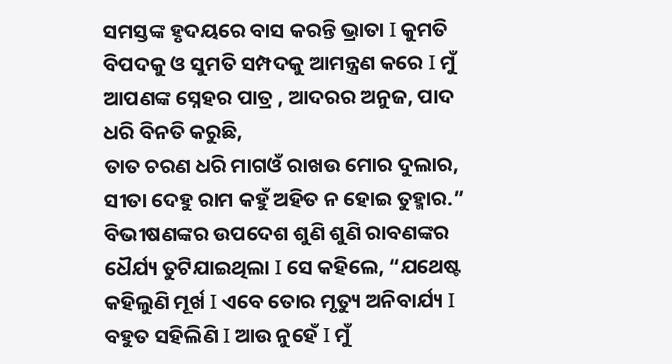ସମସ୍ତଙ୍କ ହୃଦୟରେ ବାସ କରନ୍ତି ଭ୍ରାତା Ι କୁମତି ବିପଦକୁ ଓ ସୁମତି ସମ୍ପଦକୁ ଆମନ୍ତ୍ରଣ କରେ Ι ମୁଁ ଆପଣଙ୍କ ସ୍ନେହର ପାତ୍ର , ଆଦରର ଅନୁଜ, ପାଦ ଧରି ବିନତି କରୁଛି,
ତାତ ଚରଣ ଧରି ମାଗଓଁ ରାଖଉ ମୋର ଦୁଲାର, ସୀତା ଦେହୁ ରାମ କହୁଁ ଅହିତ ନ ହୋଇ ତୁହ୍ମାର.”
ବିଭୀଷଣଙ୍କର ଉପଦେଶ ଶୁଣି ଶୁଣି ରାବଣଙ୍କର ଧୈର୍ଯ୍ୟ ତୁଟିଯାଇଥିଲା Ι ସେ କହିଲେ, “ଯଥେଷ୍ଟ କହିଲୁଣି ମୂର୍ଖ Ι ଏବେ ତୋର ମୃତ୍ୟୁ ଅନିବାର୍ଯ୍ୟ Ι ବହୁତ ସହିଲିଣି Ι ଆଉ ନୁହେଁ Ι ମୁଁ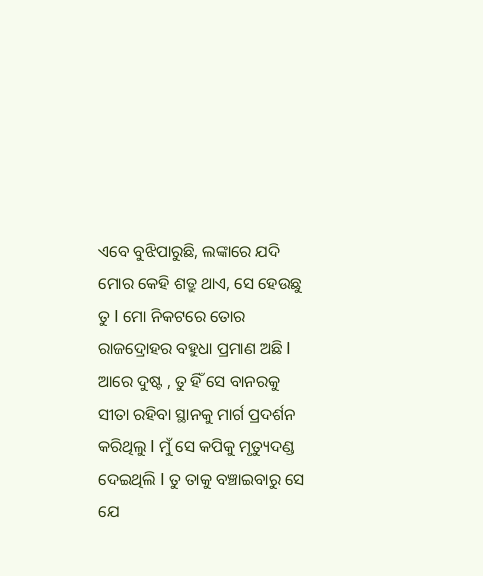ଏବେ ବୁଝିପାରୁଛି, ଲଙ୍କାରେ ଯଦି ମୋର କେହି ଶତ୍ରୁ ଥାଏ, ସେ ହେଉଛୁ ତୁ Ι ମୋ ନିକଟରେ ତୋର ରାଜଦ୍ରୋହର ବହୁଧା ପ୍ରମାଣ ଅଛି Ι ଆରେ ଦୁଷ୍ଟ , ତୁ ହିଁ ସେ ବାନରକୁ ସୀତା ରହିବା ସ୍ଥାନକୁ ମାର୍ଗ ପ୍ରଦର୍ଶନ କରିଥିଲୁ Ι ମୁଁ ସେ କପିକୁ ମୃତ୍ୟୁଦଣ୍ଡ ଦେଇଥିଲି Ι ତୁ ତାକୁ ବଞ୍ଚାଇବାରୁ ସେ ଯେ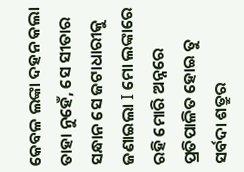କେବଳ ଲଙ୍କା ଦହନ କଲା ତାହା ନୁହେଁ, ସେ ସୀତାର ସନ୍ଧାନ ସେ ଜଟାଧାରୀକୁ ଜଣାଇଲା Ι ମୋ ଲଙ୍କାରେ ରହି ମୋରି ଅନ୍ନରେ ପ୍ରତିପାଳିତ ହୋଇ ତୁ ସର୍ବଦା ଶତ୍ରୁର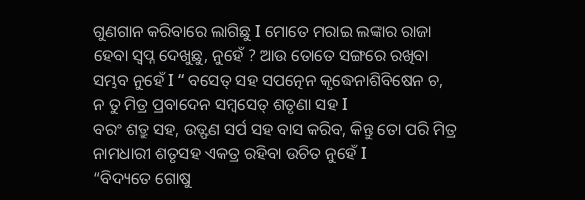ଗୁଣଗାନ କରିବାରେ ଲାଗିଛୁ Ι ମୋତେ ମରାଇ ଲଙ୍କାର ରାଜା ହେବା ସ୍ୱପ୍ନ ଦେଖୁଛୁ, ନୁହେଁ ? ଆଉ ତୋତେ ସଙ୍ଗରେ ରଖିବା ସମ୍ଭବ ନୁହେଁ Ι “ ବସେତ୍ ସହ ସପତ୍ନେନ କୃଦ୍ଧେନାଶିବିଷେନ ଚ,
ନ ତୁ ମିତ୍ର ପ୍ରବାଦେନ ସମ୍ବସେତ୍ ଶତୃଣା ସହ Ι
ବରଂ ଶତ୍ରୁ ସହ, ଉତ୍ଫଣ ସର୍ପ ସହ ବାସ କରିବ, କିନ୍ତୁ ତୋ ପରି ମିତ୍ର ନାମଧାରୀ ଶତୃସହ ଏକତ୍ର ରହିବା ଉଚିତ ନୁହେଁ Ι
“ବିଦ୍ୟତେ ଗୋଷୁ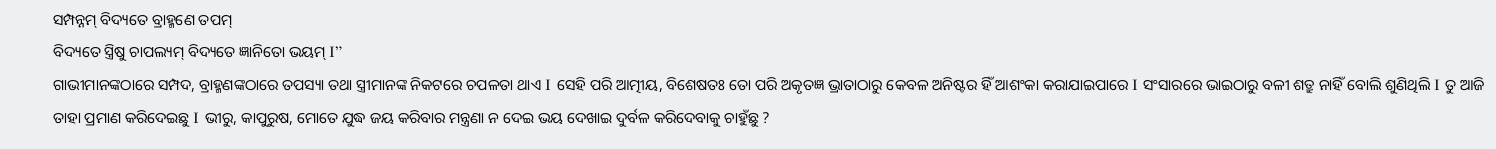ସମ୍ପନ୍ନମ୍ ବିଦ୍ୟତେ ବ୍ରାହ୍ମଣେ ତପମ୍
ବିଦ୍ୟତେ ସ୍ତ୍ରିଷୁ ଚାପଲ୍ୟମ୍ ବିଦ୍ୟତେ ଜ୍ଞାନିତୋ ଭୟମ୍ Ι”
ଗାଭୀମାନଙ୍କଠାରେ ସମ୍ପଦ, ବ୍ରାହ୍ମଣଙ୍କଠାରେ ତପସ୍ୟା ତଥା ସ୍ତ୍ରୀମାନଙ୍କ ନିକଟରେ ଚପଳତା ଥାଏ Ι ସେହି ପରି ଆତ୍ମୀୟ, ବିଶେଷତଃ ତୋ ପରି ଅକୃତଜ୍ଞ ଭ୍ରାତାଠାରୁ କେବଳ ଅନିଷ୍ଟର ହିଁ ଆଶଂକା କରାଯାଇପାରେ Ι ସଂସାରରେ ଭାଇଠାରୁ ବଳୀ ଶତ୍ରୁ ନାହିଁ ବୋଲି ଶୁଣିଥିଲି Ι ତୁ ଆଜି ତାହା ପ୍ରମାଣ କରିଦେଇଛୁ Ι ଭୀରୁ, କାପୁରୁଷ, ମୋତେ ଯୁଦ୍ଧ ଜୟ କରିବାର ମନ୍ତ୍ରଣା ନ ଦେଇ ଭୟ ଦେଖାଇ ଦୁର୍ବଳ କରିଦେବାକୁ ଚାହୁଁଛୁ ?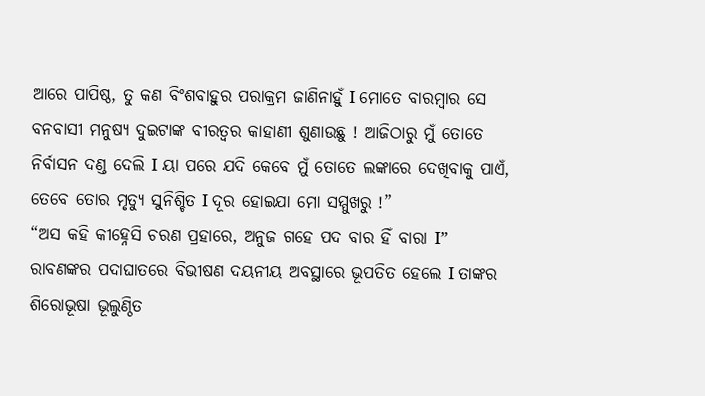ଆରେ ପାପିଷ୍ଠ, ତୁ କଣ ବିଂଶବାହୁର ପରାକ୍ରମ ଜାଣିନାହୁଁ Ι ମୋତେ ବାରମ୍ବାର ସେ ବନବାସୀ ମନୁଷ୍ୟ ଦୁଇଟାଙ୍କ ବୀରତ୍ୱର କାହାଣୀ ଶୁଣାଉଛୁ ! ଆଜିଠାରୁ ମୁଁ ତୋତେ ନିର୍ବାସନ ଦଣ୍ଡ ଦେଲି Ι ୟା ପରେ ଯଦି କେବେ ମୁଁ ତୋତେ ଲଙ୍କାରେ ଦେଖିବାକୁ ପାଏଁ, ତେବେ ତୋର ମୃତ୍ୟୁ ସୁନିଶ୍ଚିତ Ι ଦୂର ହୋଇଯା ମୋ ସମ୍ମୁଖରୁ !”
“ଅସ କହି କୀହ୍ନେସି ଚରଣ ପ୍ରହାରେ, ଅନୁଜ ଗହେ ପଦ ବାର ହିଁ ବାରା Ι”
ରାବଣଙ୍କର ପଦାଘାତରେ ବିଭୀଷଣ ଦୟନୀୟ ଅବସ୍ଥାରେ ଭୂପତିତ ହେଲେ Ι ତାଙ୍କର ଶିରୋଭୂଷା ଭୂଲୁଣ୍ଠିତ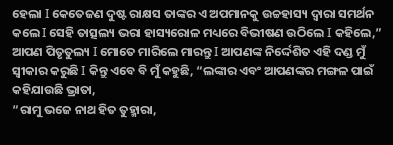ହେଲା Ι କେତେଜଣ ଦୁଷ୍ଟ ରାକ୍ଷସ ତାଙ୍କର ଏ ଅପମାନକୁ ଉଚ୍ଚହାସ୍ୟ ଦ୍ୱାରା ସମର୍ଥନ କଲେ Ι ସେହି ତାତ୍ସଲ୍ୟ ଭରା ହାସ୍ୟରୋଳ ମଧ୍ୟରେ ବିଭୀଷଣ ଉଠିଲେ Ι କହିଲେ,” ଆପଣ ପିତୃତୁଲ୍ୟ Ι ମୋତେ ମାରିଲେ ମାରନ୍ତୁ Ι ଆପଣଙ୍କ ନିର୍ଦ୍ଦେଶିତ ଏହି ଦଣ୍ଡ ମୁଁ ସ୍ୱୀକାର କରୁଛି Ι କିନ୍ତୁ ଏବେ ବି ମୁଁ କହୁଛି, “ଲଙ୍କାର ଏବଂ ଆପଣଙ୍କର ମଙ୍ଗଳ ପାଇଁ କହିଯାଉଛି ଭ୍ରାତା,
“ରାମୁ ଭଜେ ନାଥ ହିତ ତୁହ୍ମାରା,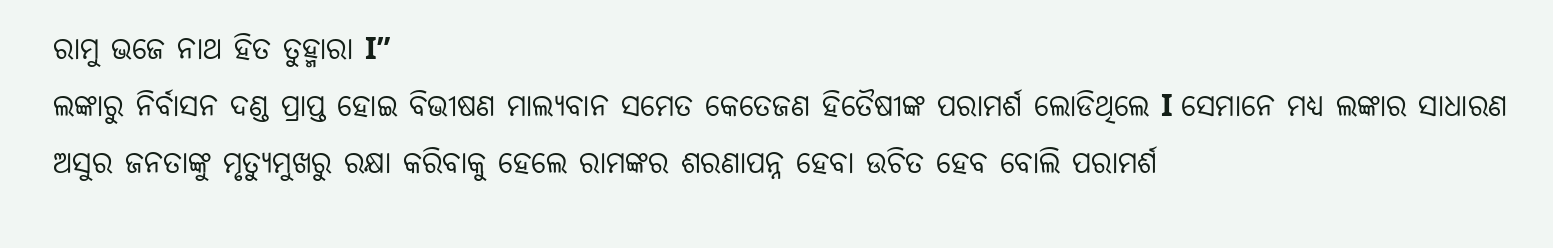ରାମୁ ଭଜେ ନାଥ ହିତ ତୁହ୍ମାରା Ι”
ଲଙ୍କାରୁ ନିର୍ବାସନ ଦଣ୍ଡ ପ୍ରାପ୍ତ ହୋଇ ବିଭୀଷଣ ମାଲ୍ୟବାନ ସମେତ କେତେଜଣ ହିତୈଷୀଙ୍କ ପରାମର୍ଶ ଲୋଡିଥିଲେ Ι ସେମାନେ ମଧ୍ୟ ଲଙ୍କାର ସାଧାରଣ ଅସୁର ଜନତାଙ୍କୁ ମୃତ୍ୟୁମୁଖରୁ ରକ୍ଷା କରିବାକୁ ହେଲେ ରାମଙ୍କର ଶରଣାପନ୍ନ ହେବା ଉଚିତ ହେବ ବୋଲି ପରାମର୍ଶ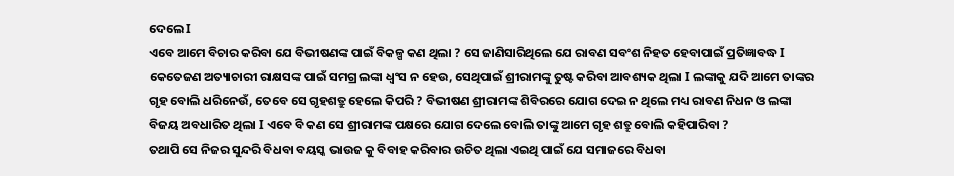ଦେଲେ Ι
ଏବେ ଆମେ ବିଚାର କରିବା ଯେ ବିଭୀଷଣଙ୍କ ପାଇଁ ବିକଳ୍ପ କଣ ଥିଲା ? ସେ ଜାଣିସାରିଥିଲେ ଯେ ରାବଣ ସବଂଶ ନିହତ ହେବାପାଇଁ ପ୍ରତିଜ୍ଞାବଦ୍ଧ Ι କେତେଜଣ ଅତ୍ୟାଚାରୀ ରାକ୍ଷସଙ୍କ ପାଇଁ ସମଗ୍ର ଲଙ୍କା ଧ୍ୱଂସ ନ ହେଉ, ସେଥିପାଇଁ ଶ୍ରୀରାମଙ୍କୁ ତୁଷ୍ଟ କରିବା ଆବଶ୍ୟକ ଥିଲା Ι ଲଙ୍କାକୁ ଯଦି ଆମେ ତାଙ୍କର ଗୃହ ବୋଲି ଧରିନେଉଁ, ତେବେ ସେ ଗୃହଶତ୍ରୁ ହେଲେ କିପରି ? ବିଭୀଷଣ ଶ୍ରୀରାମଙ୍କ ଶିବିରରେ ଯୋଗ ଦେଇ ନ ଥିଲେ ମଧ୍ୟ ରାବଣ ନିଧନ ଓ ଲଙ୍କା ବିଜୟ ଅବଧାରିତ ଥିଲା Ι ଏବେ ବି କଣ ସେ ଶ୍ରୀରାମଙ୍କ ପକ୍ଷରେ ଯୋଗ ଦେଲେ ବୋଲି ତାଙ୍କୁ ଆମେ ଗୃହ ଶତ୍ରୁ ବୋଲି କହିପାରିବା ?
ତଥାପି ସେ ନିଜର ସୁନ୍ଦରି ବିଧବା ବୟସ୍କ ଭାଉଜ କୁ ବିବାହ କରିବାର ଉଚିତ ଥିଲା ଏଇଥି ପାଇଁ ଯେ ସମାଜରେ ବିଧବା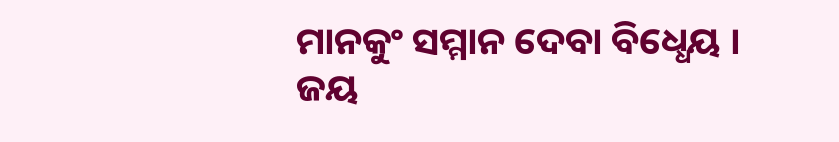ମାନକୁଂ ସମ୍ମାନ ଦେବା ବିଧ୍ଧେୟ ।
ଜୟ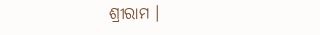ଶ୍ରୀରାମ ।